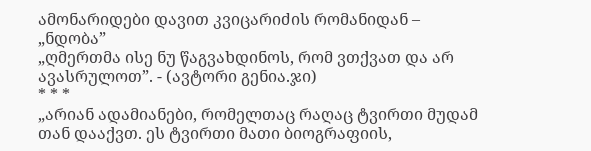ამონარიდები დავით კვიცარიძის რომანიდან – „ნდობა”
„ღმერთმა ისე ნუ წაგვახდინოს, რომ ვთქვათ და არ ავასრულოთ”. - (ავტორი გენია.ჯი)
* * *
„არიან ადამიანები, რომელთაც რაღაც ტვირთი მუდამ თან დააქვთ. ეს ტვირთი მათი ბიოგრაფიის,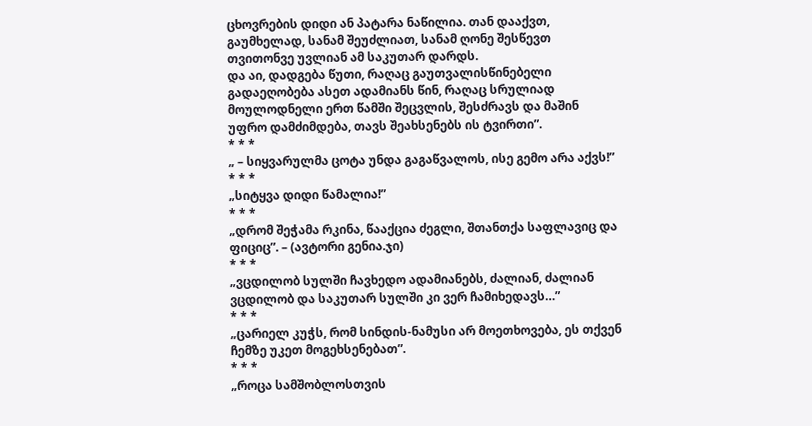ცხოვრების დიდი ან პატარა ნაწილია. თან დააქვთ, გაუმხელად, სანამ შეუძლიათ, სანამ ღონე შესწევთ თვითონვე უვლიან ამ საკუთარ დარდს.
და აი, დადგება წუთი, რაღაც გაუთვალისწინებელი გადაეღობება ასეთ ადამიანს წინ, რაღაც სრულიად მოულოდნელი ერთ წამში შეცვლის, შესძრავს და მაშინ უფრო დამძიმდება, თავს შეახსენებს ის ტვირთი”.
* * *
„ – სიყვარულმა ცოტა უნდა გაგაწვალოს, ისე გემო არა აქვს!”
* * *
„სიტყვა დიდი წამალია!”
* * *
„დრომ შეჭამა რკინა, წააქცია ძეგლი, შთანთქა საფლავიც და ფიციც”. – (ავტორი გენია.ჯი)
* * *
„ვცდილობ სულში ჩავხედო ადამიანებს, ძალიან, ძალიან ვცდილობ და საკუთარ სულში კი ვერ ჩამიხედავს…”
* * *
„ცარიელ კუჭს, რომ სინდის-ნამუსი არ მოეთხოვება, ეს თქვენ ჩემზე უკეთ მოგეხსენებათ”.
* * *
„როცა სამშობლოსთვის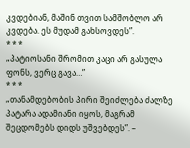კვდებიან, მაშინ თვით სამშობლო არ კვდება. ეს მუდამ გახსოვდეს”.
* * *
„პატიოსანი შრომით კაცი არ გასულა ფონს, ვერც გავა…”
* * *
„თანამდებობის პირი შეიძლება ძალზე პატარა ადამიანი იყოს, მაგრამ შეცდომებს დიდს უშვებდეს”. –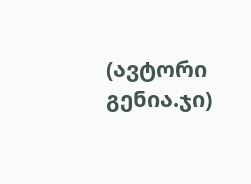(ავტორი გენია.ჯი)